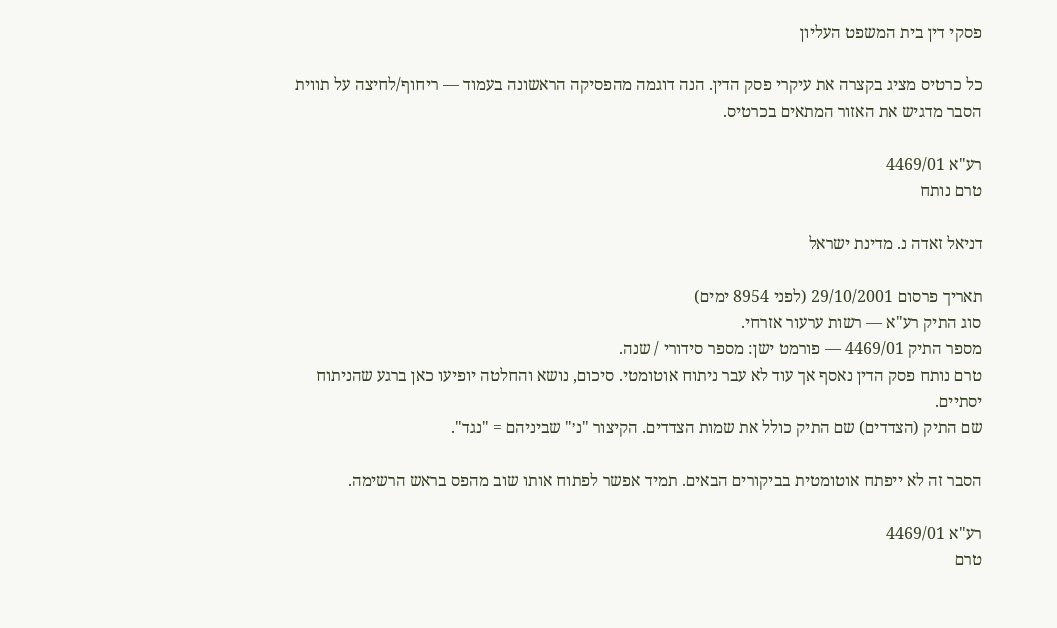פסקי דין בית המשפט העליון

כל כרטיס מציג בקצרה את עיקרי פסק הדין. הנה דוגמה מהפסיקה הראשונה בעמוד — ריחוף/לחיצה על תווית הסבר מדגיש את האזור המתאים בכרטיס.

רע"א 4469/01
טרם נותח

דניאל זאדה נ. מדינת ישראל

תאריך פרסום 29/10/2001 (לפני 8954 ימים)
סוג התיק רע"א — רשות ערעור אזרחי.
מספר התיק 4469/01 — פורמט ישן: מספר סידורי / שנה.
טרם נותח פסק הדין נאסף אך עוד לא עבר ניתוח אוטומטי. סיכום, נושא והחלטה יופיעו כאן ברגע שהניתוח יסתיים.
שם התיק (הצדדים) שם התיק כולל את שמות הצדדים. הקיצור "נ׳" שביניהם = "נגד".

הסבר זה לא ייפתח אוטומטית בביקורים הבאים. תמיד אפשר לפתוח אותו שוב מהפס בראש הרשימה.

רע"א 4469/01
טרם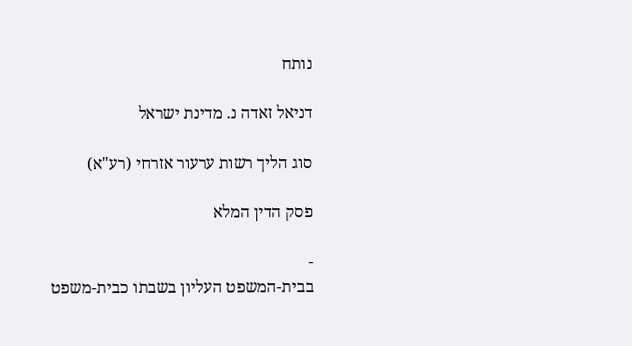נותח

דניאל זאדה נ. מדינת ישראל

סוג הליך רשות ערעור אזרחי (רע"א)

פסק הדין המלא

-
בבית-המשפט העליון בשבתו כבית-משפט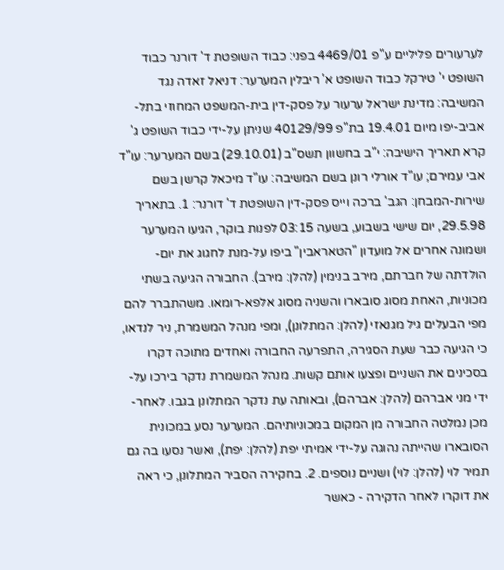לערעורים פליליים ע"פ 4469/01 בפני: כבוד השופטת ד' דורנר כבוד השופט י' טירקל כבוד השופט א' ריבלין המערער: דניאל זאדה נגד המשיבה: מדינת ישראל ערעור על פסק-דין בית-המשפט המחוזי בתל-אביב-יפו מיום 19.4.01 בת"פ 40129/99 שניתן על-ידי כבוד השופט ג' קרא תאריך הישיבה: י"ב בחשוון תשס"ב (29.10.01) בשם המערער: עו"ד אבי עמירם; עו"ד אורלי רונן בשם המשיבה: עו"ד מיכאל קרשן בשם שירות-המבחן: הגב' ברכה וייס פסק-דין השופטת ד' דורנר: 1. בתאריך 29.5.98, יום שישי בשבוע, בשעה 03:15 לפנות בוקר, הגיעו המערער ושמונה אחרים אל מועדון "הטאראבין" ביפו על-מנת לחגוג את יום-הולדתה של חברתם, מירב בנימין (להלן: מירב). החבורה הגיעה בשתי מכוניות, האחת מסוג סובארו והשניה מסוג אלפא-רומאו. משהתברר להם מפי הבעלים גיל מגנאזי (להלן: המתלונן), ומפי מנהל המשמרת, ניר לנדאו, כי הגיעה כבר שעת הסגירה, התפרעה החבורה ואחדים מתוכה דקרו בסכינים את השניים ופצעו אותם קשות. מנהל המשמרת נדקר בירכו על-ידי מני אברהם (להלן: אברהם), ובאותה עת נדקר המתלונן בגבו. לאחר-מכן נמלטה החבורה מן המקום במכוניותיהם. המערער נסע במכונית הסובארו שהייתה נהוגה על-ידי אמיתי יפת (להלן: יפת), ואשר נסעו בה גם תמיר לוי (להלן: לוי) ושניים נוספים. 2. בחקירה הסביר המתלונן, כי ראה את דוקרו לאחר הדקירה - כאשר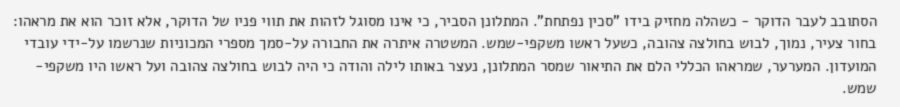הסתובב לעבר הדוקר - כשהלה מחזיק בידו "סכין נפתחת". המתלונן הסביר, כי אינו מסוגל לזהות את תווי פניו של הדוקר, אלא זוכר הוא את מראהו: בחור צעיר, נמוך, לבוש בחולצה צהובה, כשעל ראשו משקפי-שמש. המשטרה איתרה את החבורה על-סמך מספרי המכוניות שנרשמו על-ידי עובדי המועדון. המערער, שמראהו הכללי הלם את התיאור שמסר המתלונן, נעצר באותו לילה והודה כי היה לבוש בחולצה צהובה ועל ראשו היו משקפי-שמש.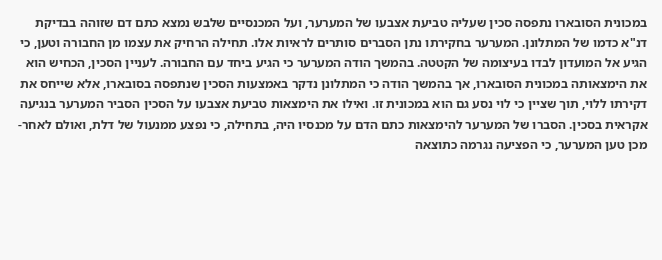במכונית הסובארו נתפסה סכין שעליה טביעת אצבעו של המערער, ועל המכנסיים שלבש נמצא כתם דם שזוהה בבדיקת דנ"א כדמו של המתלונן. המערער בחקירתו נתן הסברים סותרים לראיות אלו. תחילה הרחיק את עצמו מן החבורה וטען, כי הגיע אל המועדון לבדו בעיצומה של הקטטה. בהמשך הודה המערער כי הגיע ביחד עם החבורה. לעניין הסכין, הכחיש הוא את הימצאותה במכונית הסובארו, אך בהמשך הודה כי המתלונן נדקר באמצעות הסכין שנתפסה בסובארו, אלא שייחס את דקירתו ללוי, תוך שציין כי לוי נסע גם הוא במכונית זו. ואילו את הימצאות טביעת אצבעו על הסכין הסביר המערער בנגיעה אקראית בסכין. הסברו של המערער להימצאות כתם הדם על מכנסיו היה, בתחילה, כי נפצע ממנעול של דלת, ואולם לאחר-מכן טען המערער, כי הפציעה נגרמה כתוצאה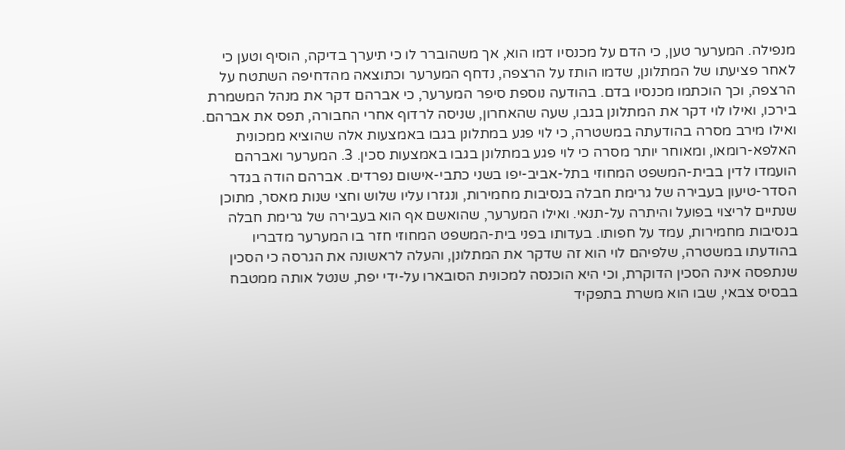מנפילה. המערער טען, כי הדם על מכנסיו דמו הוא, אך משהוברר לו כי תיערך בדיקה, הוסיף וטען כי לאחר פציעתו של המתלונן, שדמו הותז על הרצפה, נדחף המערער וכתוצאה מהדחיפה השתטח על הרצפה, וכך הוכתמו מכנסיו בדם. בהודעה נוספת סיפר המערער, כי אברהם דקר את מנהל המשמרת בירכו, ואילו לוי דקר את המתלונן בגבו, שעה שהאחרון, שניסה לרדוף אחרי החבורה, תפס את אברהם. ואילו מירב מסרה בהודעתה במשטרה, כי לוי פגע במתלונן בגבו באמצעות אלה שהוציא ממכונית האלפא-רומאו, ומאוחר יותר מסרה כי לוי פגע במתלונן בגבו באמצעות סכין. 3. המערער ואברהם הועמדו לדין בבית-המשפט המחוזי בתל-אביב-יפו בשני כתבי-אישום נפרדים. אברהם הודה בגדר הסדר-טיעון בעבירה של גרימת חבלה בנסיבות מחמירות, ונגזרו עליו שלוש וחצי שנות מאסר, מתוכן שנתיים לריצוי בפועל והיתרה על-תנאי. ואילו המערער, שהואשם אף הוא בעבירה של גרימת חבלה בנסיבות מחמירות, עמד על חפותו. בעדותו בפני בית-המשפט המחוזי חזר בו המערער מדבריו בהודעתו במשטרה, שלפיהם לוי הוא זה שדקר את המתלונן, והעלה לראשונה את הגרסה כי הסכין שנתפסה אינה הסכין הדוקרת, וכי היא הוכנסה למכונית הסובארו על-ידי יפת, שנטל אותה ממטבח בבסיס צבאי, שבו הוא משרת בתפקיד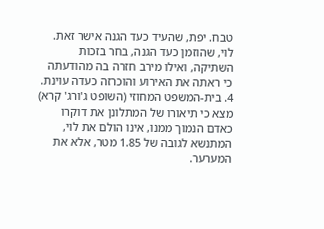טבח. יפת, שהעיד כעד הגנה אישר זאת. לוי, שהוזמן כעד הגנה, בחר בזכות השתיקה, ואילו מירב חזרה בה מהודעתה כי ראתה את האירוע והוכרזה כעדה עוינת. 4. בית-המשפט המחוזי (השופט ג'ורג' קרא) מצא כי תיאורו של המתלונן את דוקרו כאדם הנמוך ממנו, אינו הולם את לוי, המתנשא לגובה של 1.85 מטר, אלא את המערער.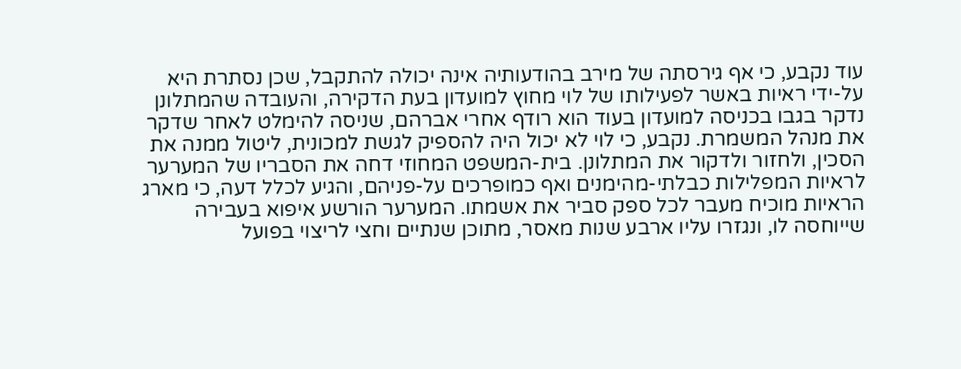עוד נקבע, כי אף גירסתה של מירב בהודעותיה אינה יכולה להתקבל, שכן נסתרת היא על-ידי ראיות באשר לפעילותו של לוי מחוץ למועדון בעת הדקירה, והעובדה שהמתלונן נדקר בגבו בכניסה למועדון בעוד הוא רודף אחרי אברהם, שניסה להימלט לאחר שדקר את מנהל המשמרת. נקבע, כי לוי לא יכול היה להספיק לגשת למכונית, ליטול ממנה את הסכין, ולחזור ולדקור את המתלונן. בית-המשפט המחוזי דחה את הסבריו של המערער לראיות המפלילות כבלתי-מהימנים ואף כמופרכים על-פניהם, והגיע לכלל דעה, כי מארג הראיות מוכיח מעבר לכל ספק סביר את אשמתו. המערער הורשע איפוא בעבירה שייוחסה לו, ונגזרו עליו ארבע שנות מאסר, מתוכן שנתיים וחצי לריצוי בפועל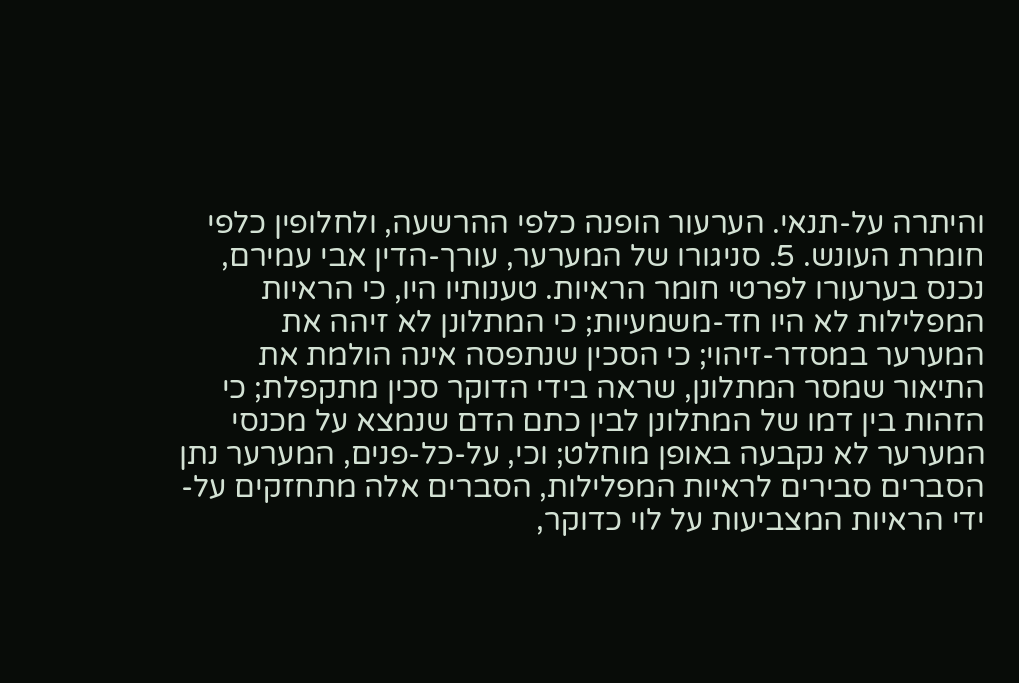והיתרה על-תנאי. הערעור הופנה כלפי ההרשעה, ולחלופין כלפי חומרת העונש. 5. סניגורו של המערער, עורך-הדין אבי עמירם, נכנס בערעורו לפרטי חומר הראיות. טענותיו היו, כי הראיות המפלילות לא היו חד-משמעיות; כי המתלונן לא זיהה את המערער במסדר-זיהוי; כי הסכין שנתפסה אינה הולמת את התיאור שמסר המתלונן, שראה בידי הדוקר סכין מתקפלת; כי הזהות בין דמו של המתלונן לבין כתם הדם שנמצא על מכנסי המערער לא נקבעה באופן מוחלט; וכי, על-כל-פנים, המערער נתן הסברים סבירים לראיות המפלילות, הסברים אלה מתחזקים על-ידי הראיות המצביעות על לוי כדוקר,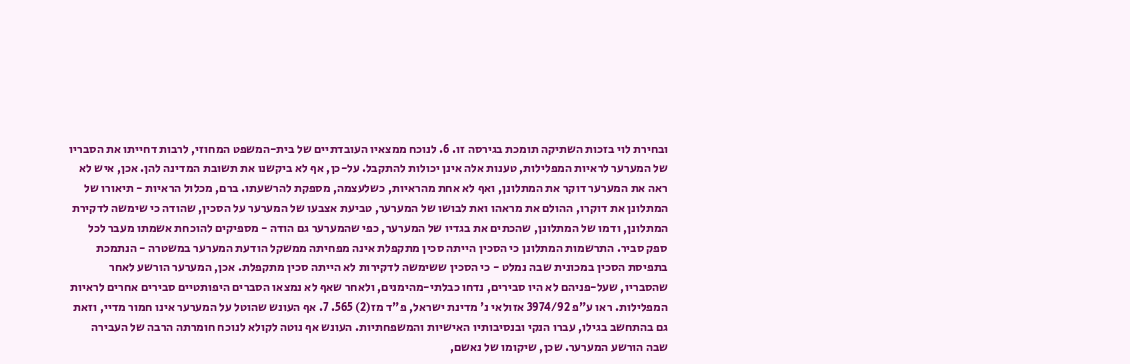ובחירת לוי בזכות השתיקה תומכת בגירסה זו. 6. לנוכח ממצאיו העובדתיים של בית-המשפט המחוזי, לרבות דחייתו את הסבריו של המערער לראיות המפלילות, טענות אלה אינן יכולות להתקבל. על-כן, אף לא ביקשנו את תשובת המדינה להן. אכן, איש לא ראה את המערער דוקר את המתלונן, ואף לא אחת מהראיות, כשלעצמה, מספקת להרשעתו. ברם, מכלול הראיות - תיאורו של המתלונן את דוקרו, ההולם את מראהו ואת לבושו של המערער, טביעת אצבעו של המערער על הסכין, שהודה כי שימשה לדקירת המתלונן, ודמו של המתלונן, שהכתים את בגדיו של המערער, כפי שהמערער גם הודה - מספיקים להוכחת אשמתו מעבר לכל ספק סביר. התרשמות המתלונן כי הסכין הייתה סכין מתקפלת אינה מפחיתה ממשקל הודעת המערער במשטרה - הנתמכת בתפיסת הסכין במכונית שבה נמלט - כי הסכין ששימשה לדקירות לא הייתה סכין מתקפלת. אכן, המערער הורשע לאחר שהסבריו, שעל-פניהם לא היו סבירים, נדחו כבלתי-מהימנים, ולאחר שאף לא נמצאו הסברים היפותטיים סבירים אחרים לראיות המפלילות. ראו ע"פ 3974/92 אזולאי נ' מדינת ישראל, פ"ד מז(2) 565. 7. אף העונש שהוטל על המערער אינו חמור מדיי, וזאת גם בהתחשב בגילו, עברו הנקי ובנסיבותיו האישיות והמשפחתיות. העונש אף נוטה לקולא לנוכח חומרתה הרבה של העבירה שבה הורשע המערער. שכן, שיקומו של נאשם,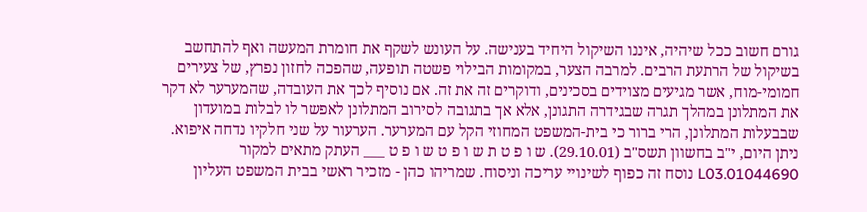גורם חשוב ככל שיהיה, איננו השיקול היחיד בענישה. על העונש לשקף את חומרת המעשה ואף להתחשב בשיקול של הרתעת הרבים. למרבה הצער, במקומות הבילוי פשטה תופעה, שהפכה לחזון נפרץ, של צעירים חמומי-מוח, אשר מגיעים מצוידים בסכינים, ודוקרים זה את זה. אם נוסיף לכך את העובדה, שהמערער לא דקר את המתלונן במהלך תגרה שבגידרה התגונן, אלא אך בתגובה לסירוב המתלונן לאפשר לו לבלות במועדון שבבעלות המתלונן, הרי ברור כי בית-המשפט המחוזי הקל עם המערער. הערעור על שני חלקיו נדחה איפוא. ניתן היום, י"ב בחשוון תשס"ב (29.10.01). ש ו פ ט ת ש ו פ ט ש ו פ ט ___ העתק מתאים למקור 01044690.L03 נוסח זה כפוף לשינויי עריכה וניסוח. שמריהו כהן - מזכיר ראשי בבית המשפט העליון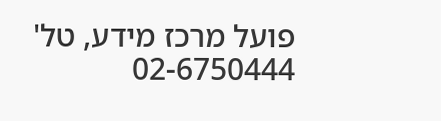פועל מרכז מידע, טל' 02-6750444